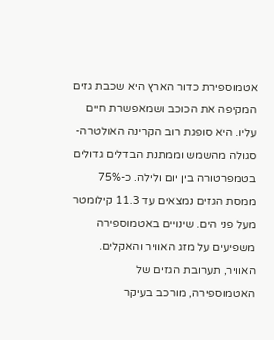אטמוספירת כדור הארץ היא שכבת גזים המקיפה את הכוכב ושמאפשרת חיים עליו. היא סופגת רוב הקרינה האולטרה-סגולה מהשמש וממתנת הבדלים גדולים בטמפרטורה בין יום ולילה. כ-75% ממסת הגזים נמצאים עד 11.3 קילומטר מעל פני הים. שינויים באטמוספירה משפיעים על מזג האוויר והאקלים.
האוויר, תערובת הגזים של האטמוספירה, מורכב בעיקר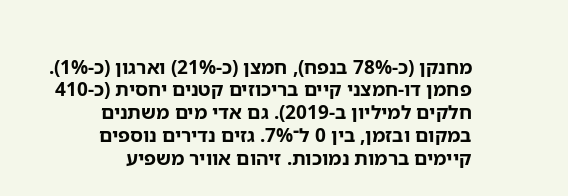מחנקן (כ-78% בנפח), חמצן (כ-21%) וארגון (כ-1%). פחמן דו-חמצני קיים בריכוזים קטנים יחסית (כ-410 חלקים למיליון ב-2019). גם אדי מים משתנים במקום ובזמן, בין 0 ל־7%. גזים נדירים נוספים קיימים ברמות נמוכות. זיהום אוויר משפיע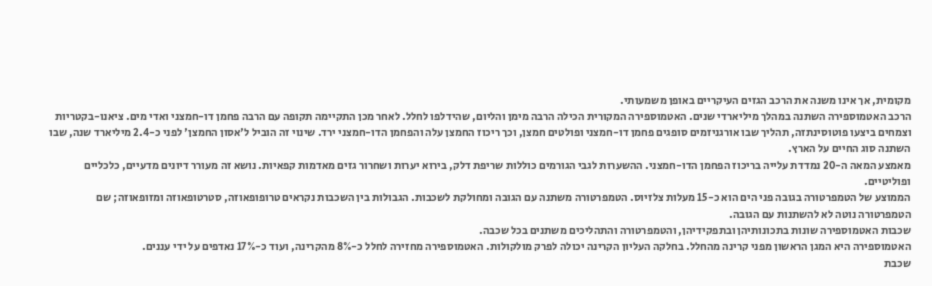מקומית, אך אינו משנה את הרכב הגזים העיקריים באופן משמעותי.
הרכב האטמוספירה השתנה במהלך מיליארדי שנים. האטמוספירה המקורית הכילה הרבה מימן והליום, שהידלפו לחלל. לאחר מכן התקיימה תקופה עם הרבה פחמן דו-חמצני ואדי מים. ציאנו-בקטריות וצמחים ביצעו פוטוסינתזה, תהליך שבו אורגניזמים סופגים פחמן דו-חמצני ופולטים חמצן, וכך ריכוז החמצן עלה והפחמן הדו-חמצני ירד. שינוי זה הוביל ל'אסון החמצן' לפני כ-2.4 מיליארד שנה, שבו השתנה סוג החיים על הארץ.
מאמצע המאה ה-20 נמדדת עלייה בריכוז הפחמן הדו-חמצני. ההשערות לגבי הגורמים כוללות שריפת דלק, בירוא יערות ושחרור גזים מאדמות קפאיות. נושא זה מעורר דיונים מדעיים, כלכליים ופוליטיים.
הממוצע של הטמפרטורה בגובה פני הים הוא כ-15 מעלות צלזיוס. הטמפרטורה משתנה עם הגובה ומחולקת לשכבות. הגבולות בין השכבות נקראים טרופופאוזה, סטרטופאוזה ומזופאוזה; שם הטמפרטורה נוטה לא להשתנות עם הגובה.
שכבות האטמוספירה שונות בתכונותיהן ובתפקידיהן, והטמפרטורה והתהליכים משתנים בכל שכבה.
האטמוספירה היא המגן הראשון מפני קרינה מהחלל. בחלקה העליון הקרינה יכולה לפרק מולקולות. האטמוספירה מחזירה לחלל כ-8% מהקרינה, ועוד כ-17% נאדפים על ידי עננים.
שכבת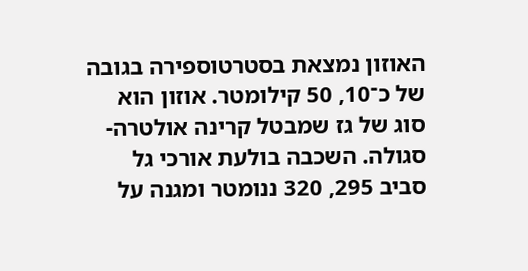האוזון נמצאת בסטרטוספירה בגובה של כ־10, 50 קילומטר. אוזון הוא סוג של גז שמבטל קרינה אולטרה-סגולה. השכבה בולעת אורכי גל סביב 295, 320 ננומטר ומגנה על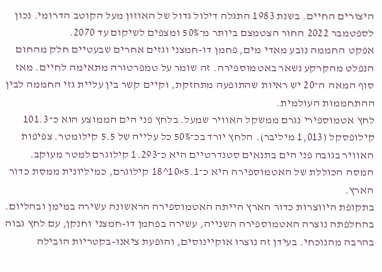היצורים החיים. בשנת 1983 התגלה דילול גדול של האוזון מעל הקוטב הדרומי. נכון לספטמבר 2022 החור הצטמצם ביותר מ־50% ומצפים לשיקום עד 2070.
אפקט החממה נובע מאדי מים, פחמן דו-חמצני וגזים אחרים שבעטיים חלק מהחום הנפלט מהקרקע נשאר באטמוספירה. זה שומר על טמפרטורה מתאימה לחיים. מאז סוף המאה ה־20 יש ראיות שהתופעה מתחזקת, וקיים קשר בין עליית גזי החממה לבין ההתחממות העולמית.
לחץ אטמוספירי נגרם ממשקל האוויר שמעל. בלחץ פני הים הממוצע הוא כ־101.3 קילופסקל (1,013 מיליבר). הלחץ יורד בכ־50% כל עלייה של 5.5 קילומטר. צפיפות האוויר בגובה פני הים בתנאים סטנדרטיים היא כ־1.293 קילוגרם למטר מעוקב. המסה הכוללת של האטמוספירה היא כ־5.1×10^18 קילוגרם, כמיליונית ממסת כדור הארץ.
בתקופת היווצרות כדור הארץ הייתה האטמוספירה הראשונה עשירה במימן ובהליום. בהחלפתה נוצרה האטמוספירה השנייה, עשירה בפחמן דו-חמצני וחנקן, עם לחץ גבוה בהרבה מהנוכחי. בעידן זה נוצרו אוקיינוסים, והופעת ציאנו-בקטריות הובילה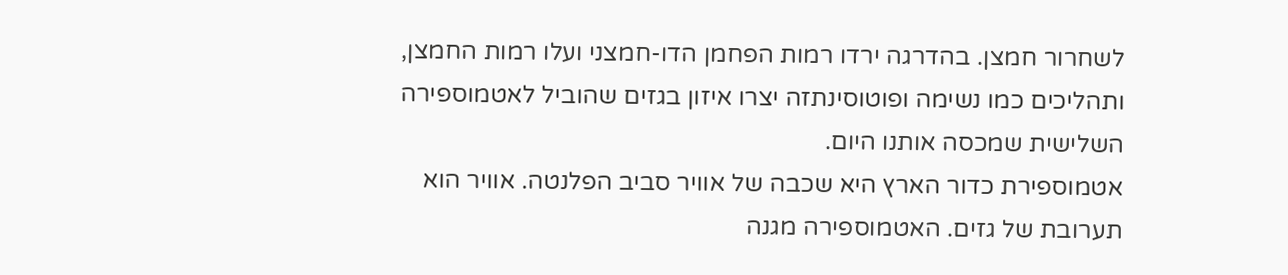לשחרור חמצן. בהדרגה ירדו רמות הפחמן הדו-חמצני ועלו רמות החמצן, ותהליכים כמו נשימה ופוטוסינתזה יצרו איזון בגזים שהוביל לאטמוספירה השלישית שמכסה אותנו היום.
אטמוספירת כדור הארץ היא שכבה של אוויר סביב הפלנטה. אוויר הוא תערובת של גזים. האטמוספירה מגנה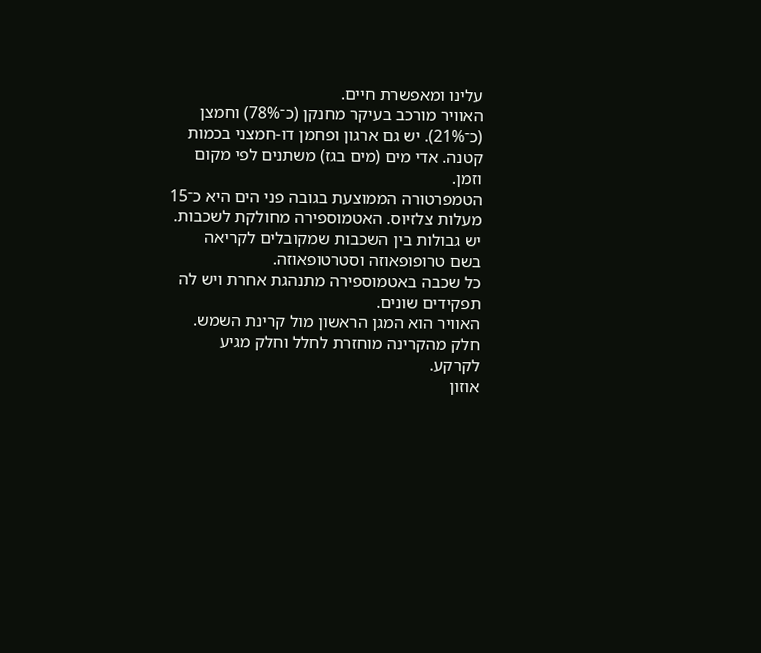עלינו ומאפשרת חיים.
האוויר מורכב בעיקר מחנקן (כ־78%) וחמצן (כ־21%). יש גם ארגון ופחמן דו-חמצני בכמות קטנה. אדי מים (מים בגז) משתנים לפי מקום וזמן.
הטמפרטורה הממוצעת בגובה פני הים היא כ־15 מעלות צלזיוס. האטמוספירה מחולקת לשכבות. יש גבולות בין השכבות שמקובלים לקריאה בשם טרופופאוזה וסטרטופאוזה.
כל שכבה באטמוספירה מתנהגת אחרת ויש לה תפקידים שונים.
האוויר הוא המגן הראשון מול קרינת השמש. חלק מהקרינה מוחזרת לחלל וחלק מגיע לקרקע.
אוזון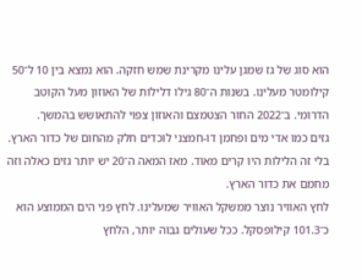הוא סוג של גז שמגן עלינו מקרינת שמש חזקה. הוא נמצא בין 10 ל־50 קילומטר מעלינו. בשנות ה־80 גילו דלילות של האוזון מעל הקוטב הדרומי. ב־2022 החור הצטמצם והאוזון צפוי להתאושש בהמשך.
גזים כמו אדי מים ופחמן דו-חמצני לוכדים חלק מהחום של כדור הארץ. בלי זה הלילות היו קרים מאוד. מאז המאה ה־20 יש יותר גזים כאלה וזה מחמם את כדור הארץ.
לחץ האוויר נוצר ממשקל האוויר שמעלינו. לחץ פני הים הממוצע הוא כ־101.3 קילופסקל. ככל שעולים גבוה יותר, הלחץ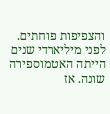והצפיפות פוחתים.
לפני מיליארדי שנים הייתה האטמוספירה שונה. אז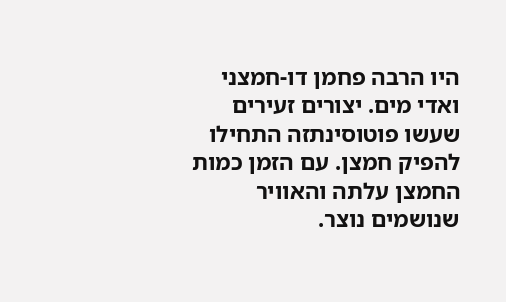היו הרבה פחמן דו-חמצני ואדי מים. יצורים זעירים שעשו פוטוסינתזה התחילו להפיק חמצן. עם הזמן כמות החמצן עלתה והאוויר שנושמים נוצר.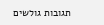תגובות גולשים